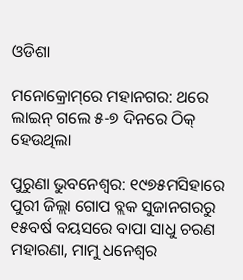ଓଡିଶା

ମନୋକ୍ରୋମ୍‌ରେ ମହାନଗର: ଥରେ ଲାଇନ୍‌ ଗଲେ ୫-୭ ଦିନରେ ଠିକ୍‌ ହେଉଥିଲା

ପୁରୁଣା ଭୁବନେଶ୍ୱର: ୧୯୭୫ମସିହାରେ ପୁରୀ ଜିଲ୍ଲା ଗୋପ ବ୍ଲକ ସୁଜାନଗରରୁ ୧୫ବର୍ଷ ବୟସରେ ବାପା ସାଧୁ ଚରଣ ମହାରଣା, ମାମୁ ଧନେଶ୍ବର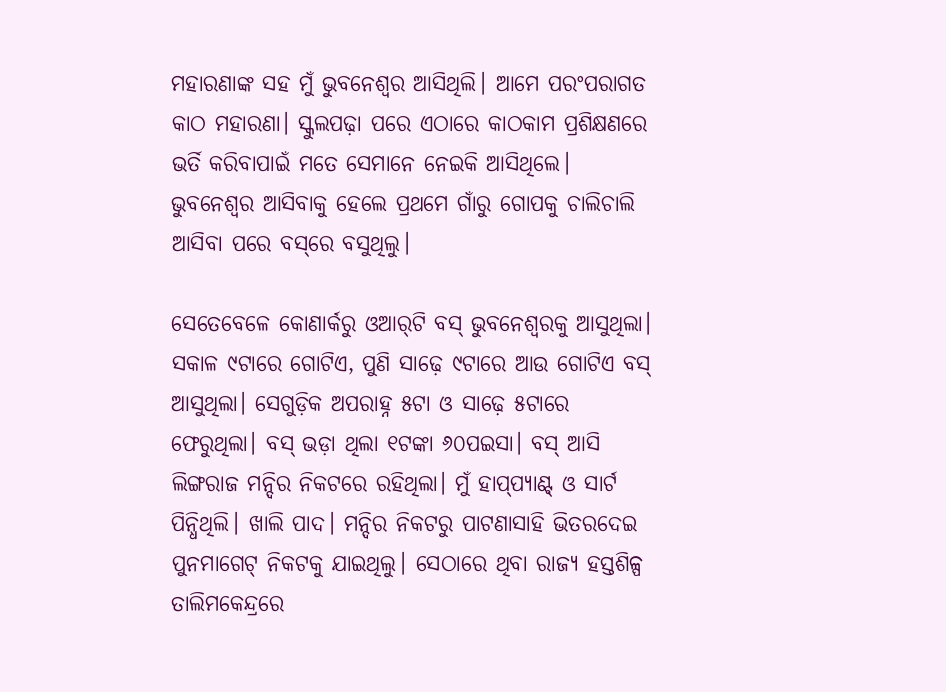ମହାରଣାଙ୍କ ସହ ମୁଁ ଭୁବନେଶ୍ବର ଆସିଥିଲି। ଆମେ ପରଂପରାଗତ କାଠ ମହାରଣା। ସ୍କୁଲପଢ଼ା ପରେ ଏଠାରେ କାଠକାମ ପ୍ରଶିକ୍ଷଣରେ ଭର୍ତି କରିବାପାଇଁ ମତେ ସେମାନେ ନେଇକି ଆସିଥିଲେ। ଭୁବନେଶ୍ବର ଆସିବାକୁ ହେଲେ ପ୍ରଥମେ ଗାଁରୁ ଗୋପକୁ ଚାଲିଚାଲି ଆସିବା ପରେ ବସ୍‌ରେ ବସୁଥିଲୁ।

ସେତେବେଳେ କୋଣାର୍କରୁ ଓଆର୍‌ଟି ବସ୍‌ ଭୁବନେଶ୍ବରକୁ ଆସୁଥିଲା। ସକାଳ ୯ଟାରେ ଗୋଟିଏ, ପୁଣି ସାଢ଼େ ୯ଟାରେ ଆଉ ଗୋଟିଏ ବସ୍‌ ଆସୁଥିଲା। ସେଗୁଡ଼ିକ ଅପରାହ୍ନ ୫ଟା ଓ ସାଢ଼େ ୫ଟାରେ ଫେରୁଥିଲା। ବସ୍‌ ଭଡ଼ା ଥିଲା ୧ଟଙ୍କା ୬୦ପଇସା। ବସ୍‌ ଆସି ଲିଙ୍ଗରାଜ ମନ୍ଦିର ନିକଟରେ ରହିଥିଲା। ମୁଁ ହାପ୍‌ପ୍ୟାଣ୍ଟ୍‌ ଓ ସାର୍ଟ ପିନ୍ଧିଥିଲି। ଖାଲି ପାଦ। ମନ୍ଦିର ନିକଟରୁ ପାଟଣାସାହି ଭିତରଦେଇ ପୁନମାଗେଟ୍‌ ନିକଟକୁ ଯାଇଥିଲୁ। ସେଠାରେ ଥିବା ରାଜ୍ୟ ହସ୍ତଶିଳ୍ପ ତାଲିମକେନ୍ଦ୍ରରେ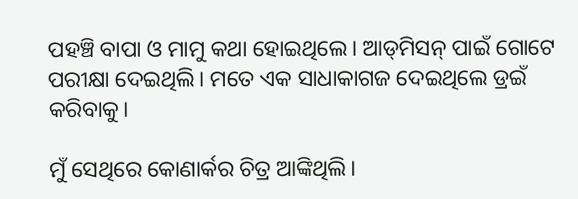ପହଞ୍ଚି ବାପା ଓ ମାମୁ କଥା ହୋଇଥିଲେ। ଆଡ୍‌ମିସନ୍‌ ପାଇଁ ଗୋଟେ ପରୀକ୍ଷା ଦେଇଥିଲି। ମତେ ଏକ ସାଧାକାଗଜ ଦେଇଥିଲେ ଡ୍ରଇଁ କରିବାକୁ।

ମୁଁ ସେଥିରେ କୋଣାର୍କର ଚିତ୍ର ଆଙ୍କିଥିଲି।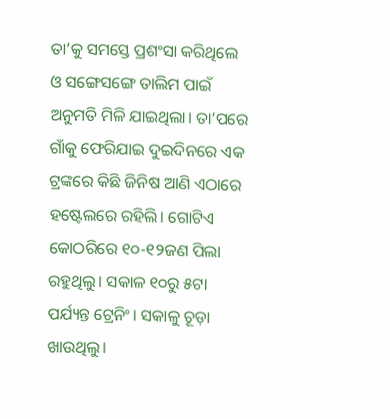ତା’କୁ ସମସ୍ତେ ପ୍ରଶଂସା କରିଥିଲେ ଓ ସଙ୍ଗେସଙ୍ଗେ ତାଲିମ ପାଇଁ ଅନୁମତି ମିଳି ଯାଇଥିଲା। ତା’ପରେ ଗାଁକୁ ଫେରିଯାଇ ଦୁଇଦିନରେ ଏକ ଟ୍ରଙ୍କରେ କିଛି ଜିନିଷ ଆଣି ଏଠାରେ ହଷ୍ଟେଲରେ ରହିଲି। ଗୋଟିଏ କୋଠରିରେ ୧୦-୧୨ଜଣ ପିଲା ରହୁଥିଲୁ। ସକାଳ ୧୦ରୁ ୫ଟା ପର୍ଯ୍ୟନ୍ତ ଟ୍ରେନିଂ। ସକାଳୁ ଚୂଡ଼ା ଖାଉଥିଲୁ।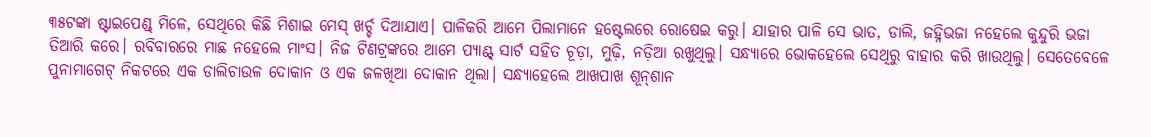୩୫ଟଙ୍କା ଷ୍ଟାଇପେଣ୍ଡ୍‌ ମିଳେ, ସେଥିରେ କିଛି ମିଶାଇ ମେସ୍‌ ଖର୍ଚ୍ଚ ଦିଆଯାଏ। ପାଳିକରି ଆମେ ପିଲାମାନେ ହଷ୍ଟେଲରେ ରୋଷେଇ କରୁ। ଯାହାର ପାଳି ସେ ଭାତ, ଡାଲି, ଜହ୍ନିଭଜା ନହେଲେ କୁନ୍ଦୁରି ଭଜା ତିଆରି କରେ। ରବିବାରରେ ମାଛ ନହେଲେ ମାଂସ। ନିଜ ଟିଣଟ୍ରଙ୍କରେ ଆମେ ପ୍ୟାଣ୍ଟ୍‌ ସାର୍ଟ ସହିତ ଚୂଡ଼ା, ମୁଢ଼ି, ନଡ଼ିଆ ରଖୁଥିଲୁ। ସନ୍ଧ୍ୟାରେ ଭୋକହେଲେ ସେଥିରୁ ବାହାର କରି ଖାଉଥିଲୁ। ସେତେବେଳେ ପୁନାମାଗେଟ୍‌ ନିକଟରେ ଏକ ଡାଲିଚାଉଳ ଦୋକାନ ଓ ଏକ ଜଳଖିଆ ଦୋକାନ ଥିଲା। ସନ୍ଧ୍ୟାହେଲେ ଆଖପାଖ ଶୂନ୍‌ଶାନ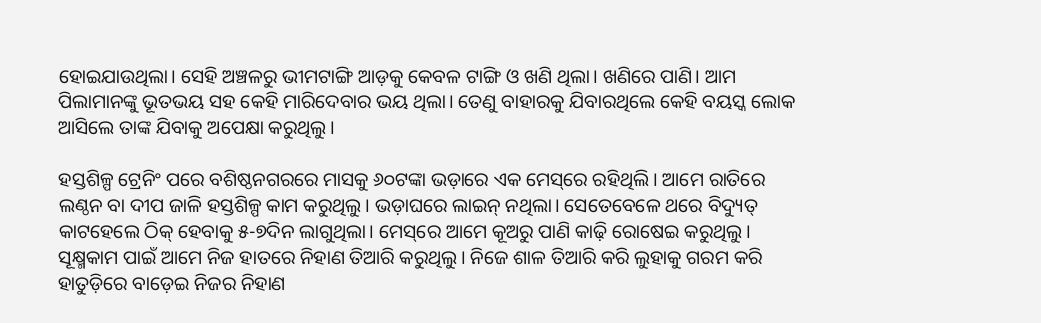ହୋଇଯାଉଥିଲା। ସେହି ଅଞ୍ଚଳରୁ ଭୀମଟାଙ୍ଗି ଆଡ଼କୁ କେବଳ ଟାଙ୍ଗି ଓ ଖଣି ଥିଲା। ଖଣିରେ ପାଣି। ଆମ ପିଲାମାନଙ୍କୁ ଭୂତଭୟ ସହ କେହି ମାରିଦେବାର ଭୟ ଥିଲା। ତେଣୁ ବାହାରକୁ ଯିବାରଥିଲେ କେହି ବୟସ୍କ ଲୋକ ଆସିଲେ ତାଙ୍କ ଯିବାକୁ ଅପେକ୍ଷା କରୁଥିଲୁ।

ହସ୍ତଶିଳ୍ପ ଟ୍ରେନିଂ ପରେ ବଶିଷ୍ଠନଗରରେ ମାସକୁ ୬୦ଟଙ୍କା ଭଡ଼ାରେ ଏକ ମେସ୍‌ରେ ରହିଥିଲି। ଆମେ ରାତିରେ ଲଣ୍ଠନ ବା ଦୀପ ଜାଳି ହସ୍ତଶିଳ୍ପ କାମ କରୁଥିଲୁ। ଭଡ଼ାଘରେ ଲାଇନ୍‌ ନଥିଲା। ସେତେବେଳେ ଥରେ ବିଦ୍ୟୁତ୍‌ କାଟହେଲେ ଠିକ୍‌ ହେବାକୁ ୫-୭ଦିନ ଲାଗୁଥିଲା। ମେସ୍‌ରେ ଆମେ କୂଅରୁ ପାଣି କାଢ଼ି ରୋଷେଇ କରୁଥିଲୁ। ସୂକ୍ଷ୍ମକାମ ପାଇଁ ଆମେ ନିଜ ହାତରେ ନିହାଣ ତିଆରି କରୁଥିଲୁ। ନିଜେ ଶାଳ ତିଆରି କରି ଲୁହାକୁ ଗରମ କରି ହାତୁଡ଼ିରେ ବାଡ଼େଇ ନିଜର ନିହାଣ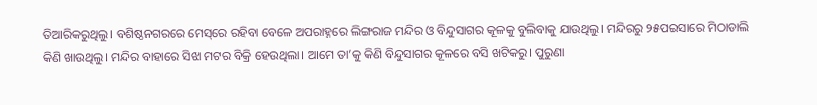ତିଆରିକରୁଥିଲୁ। ବଶିଷ୍ଠନଗରରେ ମେସ୍‌ରେ ରହିବା ବେଳେ ଅପରାହ୍ନରେ ଲିଙ୍ଗରାଜ ମନ୍ଦିର ଓ ବିନ୍ଦୁସାଗର କୂଳକୁ ବୁଲିବାକୁ ଯାଉଥିଲୁ। ମନ୍ଦିରରୁ ୨୫ପଇସାରେ ମିଠାଡାଲି କିଣି ଖାଉଥିଲୁ। ମନ୍ଦିର ବାହାରେ ସିଝା ମଟର ବିକ୍ରି ହେଉଥିଲା। ଆମେ ତା’କୁ କିଣି ବିନ୍ଦୁସାଗର କୂଳରେ ବସି ଖଟିକରୁ। ପୁରୁଣା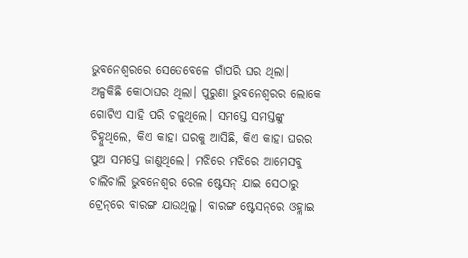ଭୁବନେଶ୍ବରରେ ସେତେବେଳେ ଗାଁପରି ଘର ଥିଲା। ଅଳ୍ପକିଛି କୋଠାଘର ଥିଲା। ପୁରୁଣା ଭୁବନେଶ୍ବରର ଲୋକେ ଗୋଟିଏ ସାହି ପରି ଚଳୁଥିଲେ। ସମସ୍ତେ ସମସ୍ତଙ୍କୁ ଚିହ୍ନୁଥିଲେ, କିଏ କାହା ଘରକୁ ଆସିଛି, କିଏ କାହା ଘରର ପୁଅ ସମସ୍ତେ ଜାଣୁଥିଲେ। ମଝିରେ ମଝି‌ରେ ଆମେସବୁ ଚାଲିଚାଲି ଭୁବନେଶ୍ବର ରେଳ ଷ୍ଟେସନ୍‌ ଯାଇ ସେଠାରୁ ଟ୍ରେନ୍‌ରେ ବାରଙ୍ଗ ଯାଉଥିଲୁ। ବାରଙ୍ଗ ଷ୍ଟେସନ୍‌ରେ ଓହ୍ଲାଇ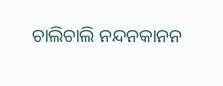ଚାଲିଚାଲି ନନ୍ଦନକାନନ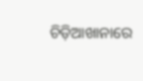ଚିଡ଼ିଆଖାନାରେ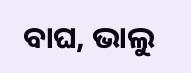ବାଘ, ଭାଲୁ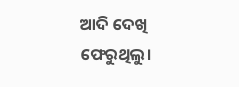ଆଦି ଦେଖି ଫେରୁଥିଲୁ।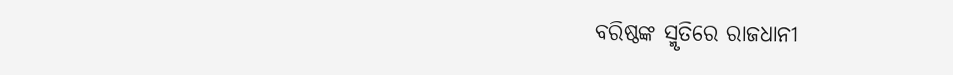ବରିଷ୍ଠଙ୍କ ସ୍ମୃତିରେ ରାଜଧାନୀ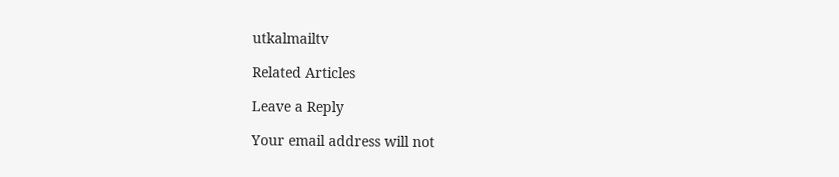utkalmailtv

Related Articles

Leave a Reply

Your email address will not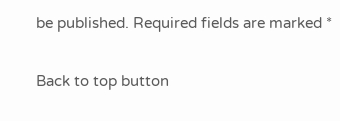be published. Required fields are marked *

Back to top button